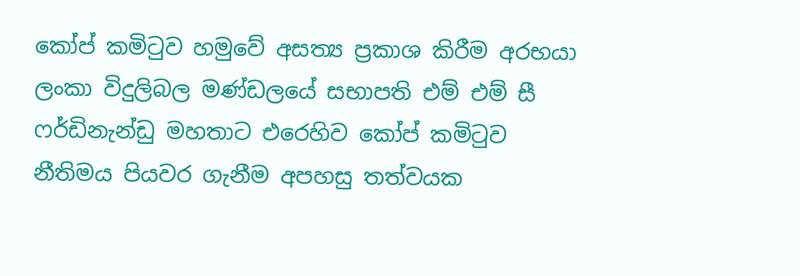කෝප් කමිටුව හමුවේ අසත්‍ය ප්‍රකාශ කිරීම අරභයා ලංකා විදුලිබල මණ්ඩලයේ සභාපති එම් එම් සී ෆර්ඩිනැන්ඩු මහතාට එරෙහිව කෝප් කමිටුව නීතිමය පියවර ගැනීම අපහසු තත්වයක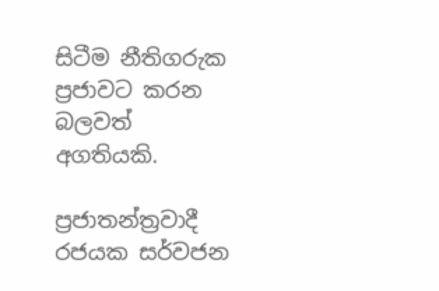සිටීම නීතිගරුක ප්‍රජාවට කරන බලවත් අගතියකි.

ප්‍රජාතන්ත්‍රවාදී රජයක සර්වජන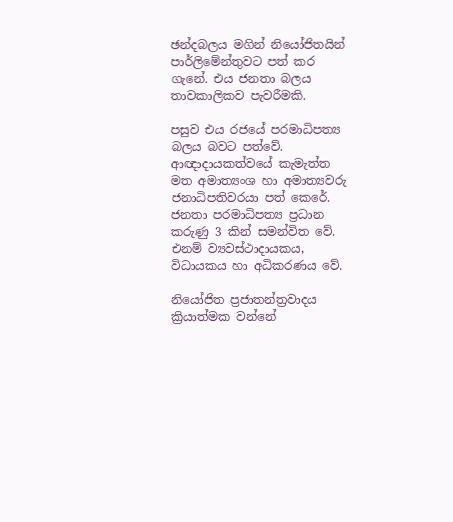ඡන්දබලය මගින් නියෝජිතයින් පාර්ලිමේන්තුවට පත් කර ගැනේ. එය ජනතා බලය තාවකාලිකව පැවරීමකි.

පසුව එය රජයේ පරමාධිපත්‍ය බලය බවට පත්වේ. ආඥාදායකත්වයේ කැමැත්ත මත අමාත්‍යංශ හා අමාත්‍යවරු ජනාධිපතිවරයා පත් කෙරේ. ජනතා පරමාධිපත්‍ය ප්‍රධාන කරුණු 3 කින් සමන්විත වේ. එනම් ව්‍යවස්ථාදායකය, විධායකය හා අධිකරණය වේ.

නියෝජිත ප්‍රජාතන්ත්‍රවාදය ක්‍රියාත්මක වන්නේ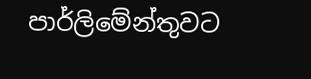පාර්ලිමේන්තුවට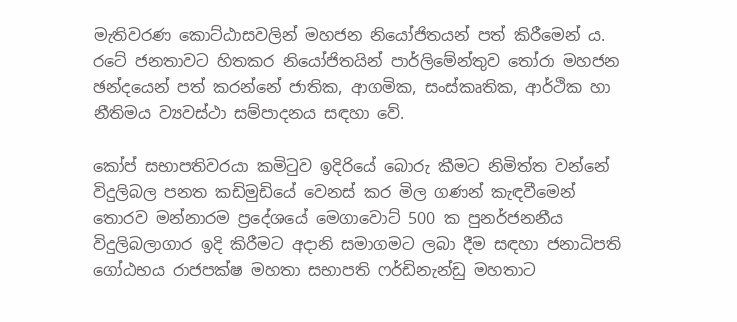මැතිවරණ කොට්ඨාසවලින් මහජන නියෝජිතයන් පත් කිරීමෙන් ය. රටේ ජනතාවට හිතකර නියෝජිතයින් පාර්ලිමේන්තුව තෝරා මහජන ඡන්දයෙන් පත් කරන්නේ ජාතික, ආගමික, සංස්කෘතික, ආර්ථික හා නීතිමය ව්‍යවස්ථා සම්පාදනය සඳහා වේ.

කෝප් සභාපතිවරයා කමිටුව ඉදිරියේ බොරු කීමට නිමිත්ත වන්නේ විදුලිබල පනත කඩිමුඩියේ වෙනස් කර මිල ගණන් කැඳවීමෙන් තොරව මන්නාරම ප්‍රදේශයේ මෙගාවොට් 500 ක පුනර්ජනනීය විදුලිබලාගාර ඉදි කිරීමට අදානි සමාගමට ලබා දීම සඳහා ජනාධිපති ගෝඨභය රාජපක්ෂ මහතා සභාපති ෆර්ඩිනැන්ඩු මහතාට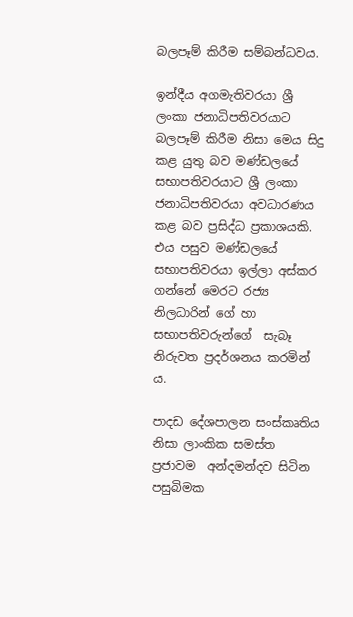බලපෑම් කිරීම සම්බන්ධවය.

ඉන්දීය අගමැතිවරයා ශ්‍රී ලංකා ජනාධිපතිවරයාට බලපෑම් කිරීම නිසා මෙය සිදු කළ යුතු බව මණ්ඩලයේ සභාපතිවරයාට ශ්‍රී ලංකා ජනාධිපතිවරයා අවධාරණය කළ බව ප්‍රසිද්ධ ප්‍රකාශයකි. එය පසුව මණ්ඩලයේ සභාපතිවරයා ඉල්ලා අස්කර ගන්නේ මෙරට රජ්‍ය නිලධාරින් ගේ හා සභාපතිවරුන්ගේ  සැබෑ නිරුවත ප්‍රදර්ශනය කරමින් ය.

පාදඩ දේශපාලන සංස්කෘතිය නිසා ලාංකික සමස්ත ප්‍රජාවම  අන්දමන්දව සිටින පසුබිමක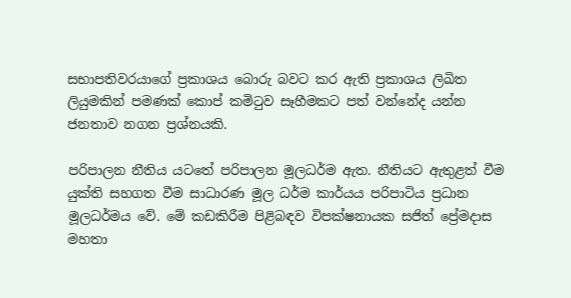සභාපතිවරයාගේ ප්‍රකාශය බොරු බවට කර ඇති ප්‍රකාශය ලිඛිත ලියුමකින් පමණක් කොප් කමිටුව සෑහීමකට පත් වන්නේද යන්න ජනතාව නගන ප්‍රශ්නයකි.

පරිපාලන නීතිය යටතේ පරිපාලන මූලධර්ම ඇත. නීතියට ඇතුළත් වීම යුක්ති සහගත වීම සාධාරණ මූල ධර්ම කාර්යය පරිපාටිය ප්‍රධාන මූලධර්මය වේ. මේ කඩකිරීම පිළිබඳව විපක්ෂනායක සජිත් ප්‍රේමදාස මහතා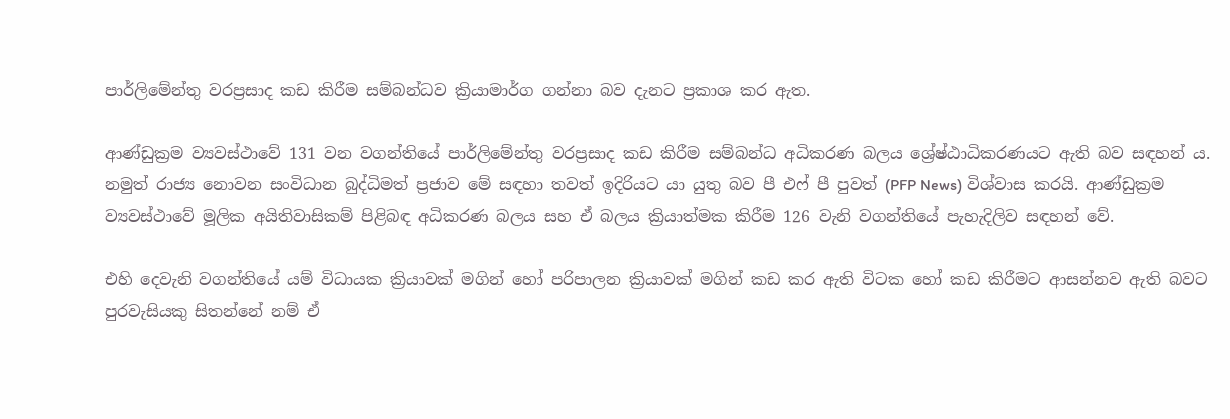පාර්ලිමේන්තු වරප්‍රසාද කඩ කිරීම සම්බන්ධව ක්‍රියාමාර්ග ගන්නා බව දැනට ප්‍රකාශ කර ඇත.

ආණ්ඩුක්‍රම ව්‍යවස්ථාවේ 131 වන වගන්තියේ පාර්ලිමේන්තු වරප්‍රසාද කඩ කිරීම සම්බන්ධ අධිකරණ බලය ශ්‍රේෂ්ඨාධිකරණයට ඇති බව සඳහන් ය. නමුත් රාජ්‍ය නොවන සංවිධාන බුද්ධිමත් ප්‍රජාව මේ සඳහා තවත් ඉදිරියට යා යුතු බව පී එෆ් පී පුවත් (PFP News) විශ්වාස කරයි. ආණ්ඩුක්‍රම ව්‍යවස්ථාවේ මූලික අයිතිවාසිකම් පිළිබඳ අධිකරණ බලය සහ ඒ බලය ක්‍රියාත්මක කිරීම 126 වැනි වගන්තියේ පැහැදිලිව සඳහන් වේ.

එහි දෙවැනි වගන්තියේ යම් විධායක ක්‍රියාවක් මගින් හෝ පරිපාලන ක්‍රියාවක් මගින් කඩ කර ඇති විටක හෝ කඩ කිරීමට ආසන්නව ඇති බවට පුරවැසියකු සිතන්නේ නම් ඒ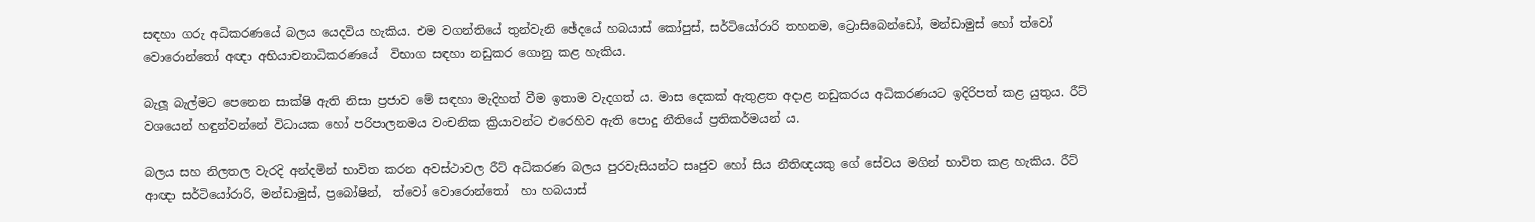සඳහා ගරු අධිකරණයේ බලය යෙදවිය හැකිය. එම වගන්තියේ තුන්වැනි ඡේදයේ හබයාස් කෝපුස්, සර්ටියෝරාරි තහනම, ට්‍රොසිබෙන්ඩෝ, මන්ඩාමුස් හෝ ත්වෝ වොරොන්තෝ අඥා අභියාචනාධිකරණයේ  විභාග සඳහා නඩුකර ගොනු කළ හැකිය.

බැලූ බැල්මට පෙනෙන සාක්ෂි ඇති නිසා ප්‍රජාව මේ සඳහා මැදිහත් වීම ඉතාම වැදගත් ය. මාස දෙකක් ඇතුළත අදාළ නඩුකරය අධිකරණයට ඉදිරිපත් කළ යුතුය. රීට් වශයෙන් හඳුන්වන්නේ විධායක හෝ පරිපාලනමය වංචනික ක්‍රියාවන්ට එරෙහිව ඇති පොදු නීතියේ ප්‍රතිකර්මයන් ය.

බලය සහ නිලතල වැරදි අන්දමින් භාවිත කරන අවස්ථාවල රීට් අධිකරණ බලය පුරවැසියන්ට සෘජුව හෝ සිය නීතිඥයකු ගේ සේවය මගින් භාවිත කළ හැකිය. රීට් ආඥා සර්ටියෝරාරි, මන්ඩාමුස්, ප්‍රබෝෂින්,  ත්වෝ වොරොන්තෝ  හා හබයාස්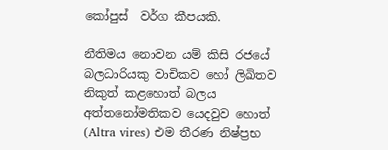කෝපුස්  වර්ග කීපයකි.

නීතිමය නොවන යම් කිසි රජයේ බලධාරියකු වාචිකව හෝ ලිඛිතව නිකුත් කළහොත් බලය අත්තනෝමතිකව යෙදවුව හොත් (Altra vires) එම තීරණ නිෂ්ප්‍රභ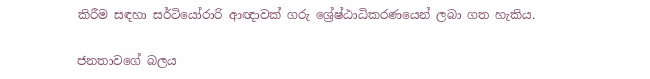කිරීම සඳහා සර්ටියෝරාරි ආඥාවක් ගරු ශ්‍රේෂ්ඨාධිකරණයෙන් ලබා ගත හැකිය.

ජනතාවගේ බලය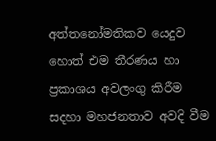අත්තනෝමතිකව යෙදුව හොත් එම තීරණය හා ප්‍රකාශය අවලංගු කිරීම සදහා මහජනතාව අවදි වීම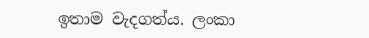ඉතාම වැදගත්ය. ලංකා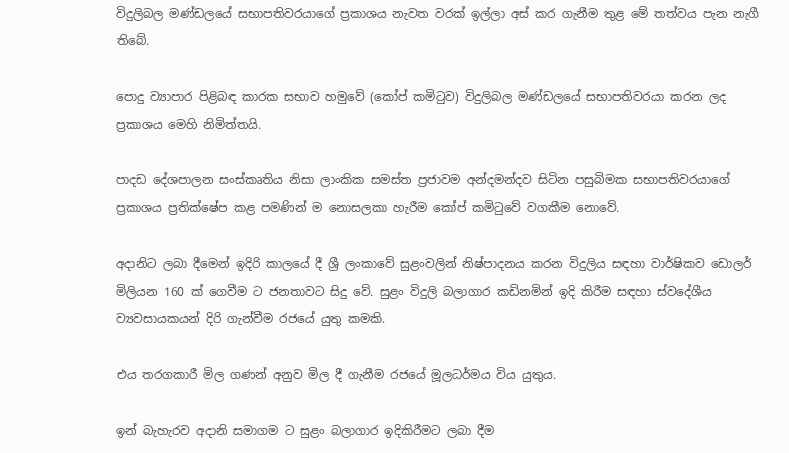විදුලිබල මණ්ඩලයේ සභාපතිවරයාගේ ප්‍රකාශය නැවත වරක් ඉල්ලා අස් කර ගැනීම තුළ මේ තත්වය පැන නැගී තිබේ.

පොදු ව්‍යාපාර පිළිබඳ කාරක සභාව හමුවේ (කෝප් කමිටුව) විදුලිබල මණ්ඩලයේ සභාපතිවරයා කරන ලද ප්‍රකාශය මෙහි නිමිත්තයි.

පාදඩ දේශපාලන සංස්කෘතිය නිසා ලාංකික සමස්ත ප්‍රජාවම අන්දමන්දව සිටින පසුබිමක සභාපතිවරයාගේ  ප්‍රකාශය ප්‍රතික්ෂේප කළ පමණින් ම නොසලකා හැරීම කෝප් කමිටුවේ වගකීම නොවේ.

අදානිට ලබා දීමෙන් ඉදිරි කාලයේ දී ශ්‍රී ලංකාවේ සුළංවලින් නිෂ්පාදනය කරන විදුලිය සඳහා වාර්ෂිකව ඩොලර් මිලියන 160 ක් ගෙවීම ට ජනතාවට සිදු වේ. සුළං විදුලි බලාගාර කඩිනමින් ඉදි කිරීම සඳහා ස්වදේශීය ව්‍යවසායකයන් දිරි ගැන්වීම රජයේ යුතු කමකි.

එය තරගකාරී මිල ගණන් අනුව මිල දී ගැනීම රජයේ මූලධර්මය විය යුතුය.

ඉන් බැහැරව අදානි සමාගම ට සුළං බලාගාර ඉදිකිරීමට ලබා දීම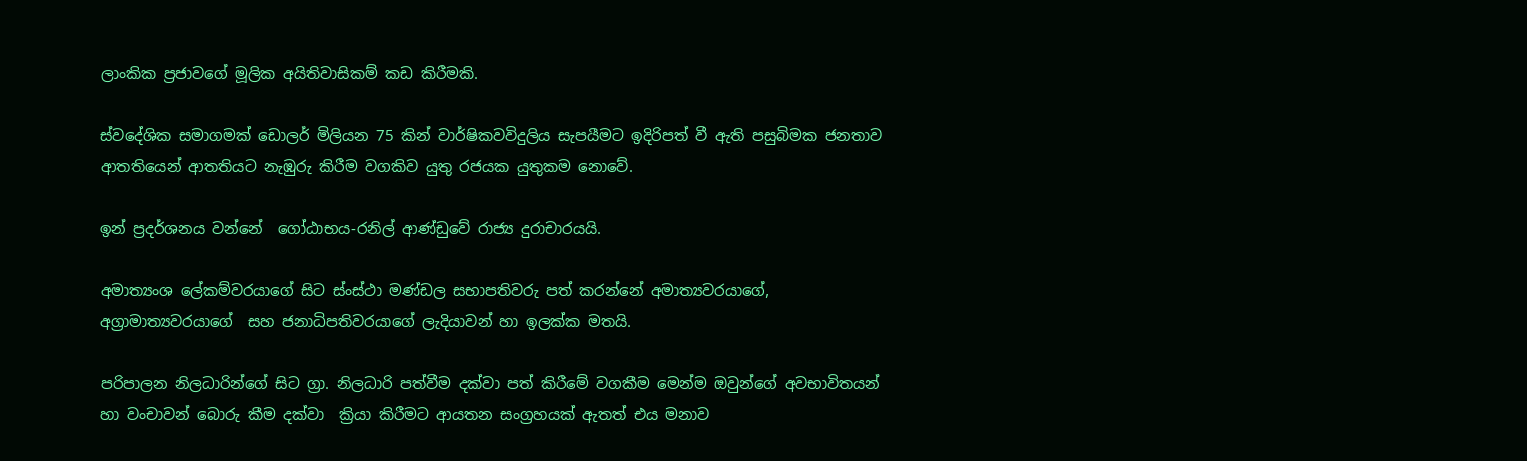ලාංකික ප්‍රජාවගේ මූලික අයිතිවාසිකම් කඩ කිරීමකි.

ස්වදේශික සමාගමක් ඩොලර් මිලියන 75 කින් වාර්ෂිකවවිදුලිය සැපයීමට ඉදිරිපත් වී ඇති පසුබිමක ජනතාව ආතතියෙන් ආතතියට නැඹුරු කිරීම වගකිව යුතු රජයක යුතුකම නොවේ.

ඉන් ප්‍රදර්ශනය වන්නේ  ගෝඨාභය-රනිල් ආණ්ඩුවේ රාජ්‍ය දුරාචාරයයි.

අමාත්‍යංශ ලේකම්වරයාගේ සිට ස්ංස්ථා මණ්ඩල සභාපතිවරු පත් කරන්නේ අමාත්‍යවරයාගේ, අග්‍රාමාත්‍යවරයාගේ  සහ ජනාධිපතිවරයාගේ ලැදියාවන් හා ඉලක්ක මතයි.

පරිපාලන නිලධාරින්ගේ සිට ග්‍රා. නිලධාරි පත්වීම දක්වා පත් කිරීමේ වගකීම මෙන්ම ඔවුන්ගේ අවභාවිතයන් හා වංචාවන් බොරු කීම දක්වා  ක්‍රියා කිරීමට ආයතන සංග්‍රහයක් ඇතත් එය මනාව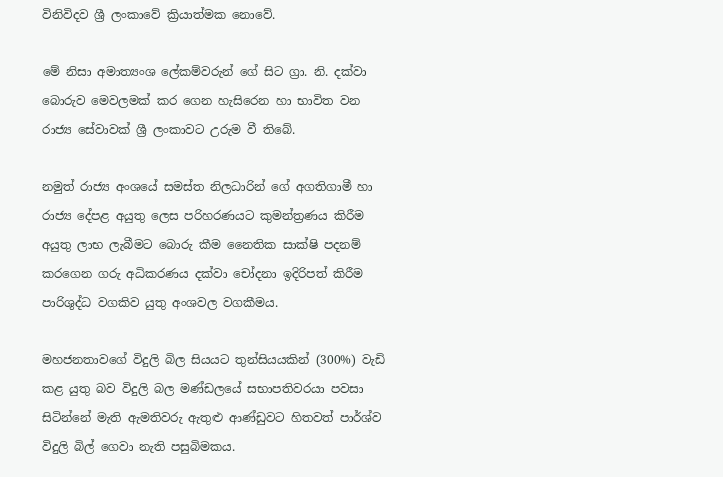විනිවිදව ශ්‍රී ලංකාවේ ක්‍රියාත්මක නොවේ.

මේ නිසා අමාත්‍යංශ ලේකම්වරුන් ගේ සිට ග්‍රා. නි. දක්වා බොරුව මෙවලමක් කර ගෙන හැසිරෙන හා භාවිත වන රාජ්‍ය සේවාවක් ශ්‍රී ලංකාවට උරුම වී තිබේ.

නමුත් රාජ්‍ය අංශයේ සමස්ත නිලධාරින් ගේ අගතිගාමී හා රාජ්‍ය දේපළ අයුතු ලෙස පරිහරණයට කුමන්ත්‍රණය කිරීම අයුතු ලාභ ලැබීමට බොරු කීම නෛතික සාක්ෂි පදනම් කරගෙන ගරු අධිකරණය දක්වා චෝදනා ඉදිරිපත් කිරීම පාරිශුද්ධ වගකිව යුතු අංශවල වගකීමය.

මහජනතාවගේ විදුලි බිල සියයට තුන්සියයකින් (300%) වැඩි කළ යුතු බව විදුලි බල මණ්ඩලයේ සභාපතිවරයා පවසා සිටින්නේ මැති ඇමතිවරු ඇතුළු ආණ්ඩුවට හිතවත් පාර්ශ්ව විදුලි බිල් ගෙවා නැති පසුබිමකය.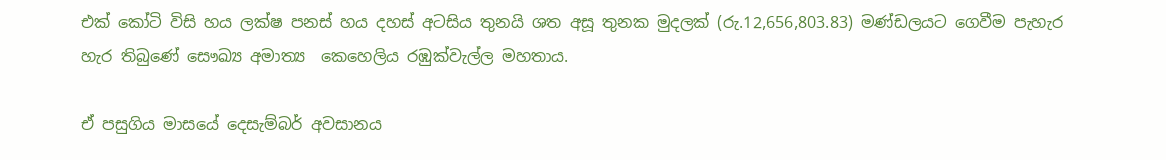එක් කෝටි විසි හය ලක්ෂ පනස් හය දහස් අටසිය තුනයි ශත අසූ තුනක මුදලක් (රු.12,656,803.83) මණ්ඩලයට ගෙවීම පැහැර හැර තිබුණේ සෞඛ්‍ය අමාත්‍ය  කෙහෙලිය රඹුක්වැල්ල මහතාය.

ඒ පසුගිය මාසයේ දෙසැම්බර් අවසානය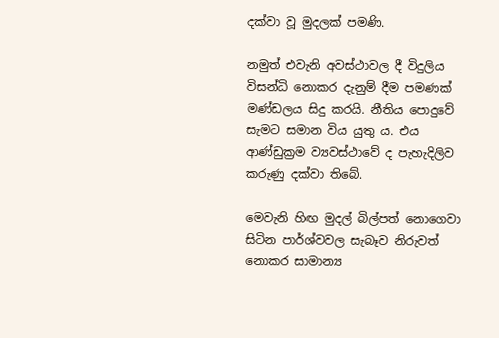දක්වා වූ මුදලක් පමණි.

නමුත් එවැනි අවස්ථාවල දී විදුලිය විසන්ධි නොකර දැනුම් දීම පමණක් මණ්ඩලය සිදු කරයි. නීතිය පොදුවේ සැමට සමාන විය යුතු ය. එය ආණ්ඩුක්‍රම ව්‍යවස්ථාවේ ද පැහැදිලිව කරුණු දක්වා තිබේ.

මෙවැනි හිඟ මුදල් බිල්පත් නොගෙවා සිටින පාර්ශ්වවල සැබෑව නිරුවත් නොකර සාමාන්‍ය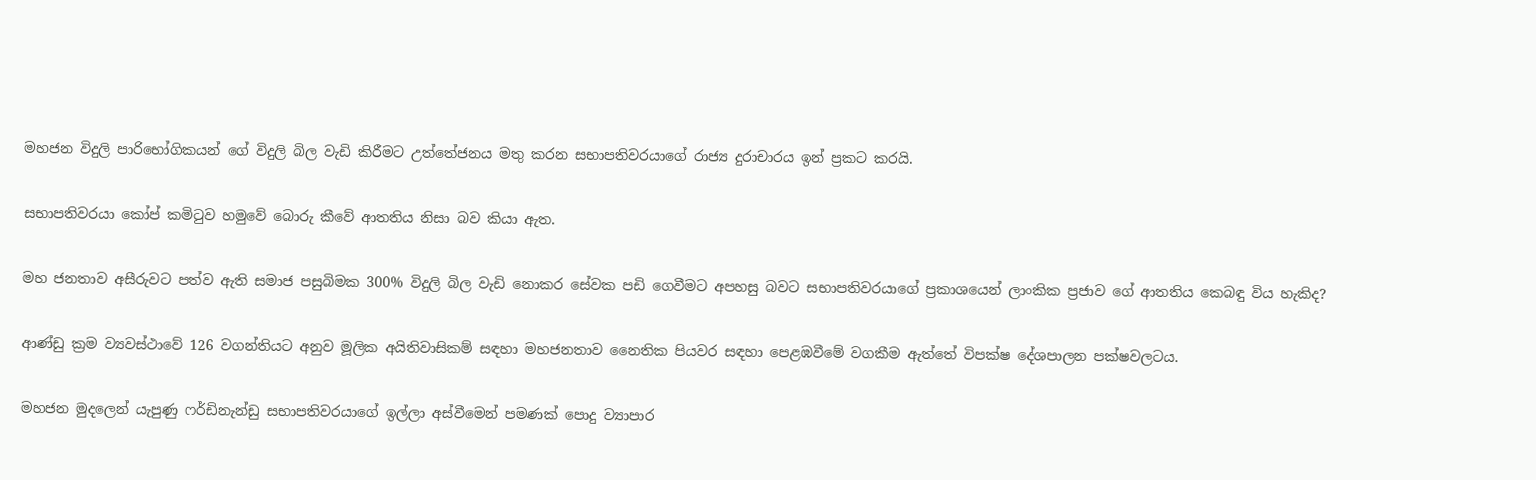මහජන විදුලි පාරිභෝගිකයන් ගේ විදුලි බිල වැඩි කිරීමට උත්තේජනය මතු කරන සභාපතිවරයාගේ රාජ්‍ය දුරාචාරය ඉන් ප්‍රකට කරයි.

සභාපතිවරයා කෝප් කමිටුව හමුවේ බොරු කීවේ ආතතිය නිසා බව කියා ඇත.

මහ ජනතාව අසීරුවට පත්ව ඇති සමාජ පසුබිමක 300% විදුලි බිල වැඩි නොකර සේවක පඩි ගෙවීමට අපහසු බවට සභාපතිවරයාගේ ප්‍රකාශයෙන් ලාංකික ප්‍රජාව ගේ ආතතිය කෙබඳු විය හැකිද?

ආණ්ඩු ක්‍රම ව්‍යවස්ථාවේ 126 වගන්තියට අනුව මූලික අයිතිවාසිකම් සඳහා මහජනතාව නෛතික පියවර සඳහා පෙළඹවීමේ වගකීම ඇත්තේ විපක්ෂ දේශපාලන පක්ෂවලටය.

මහජන මුදලෙන් යැපුණු ෆර්ඩිනැන්ඩු සභාපතිවරයාගේ ඉල්ලා අස්වීමෙන් පමණක් පොදු ව්‍යාපාර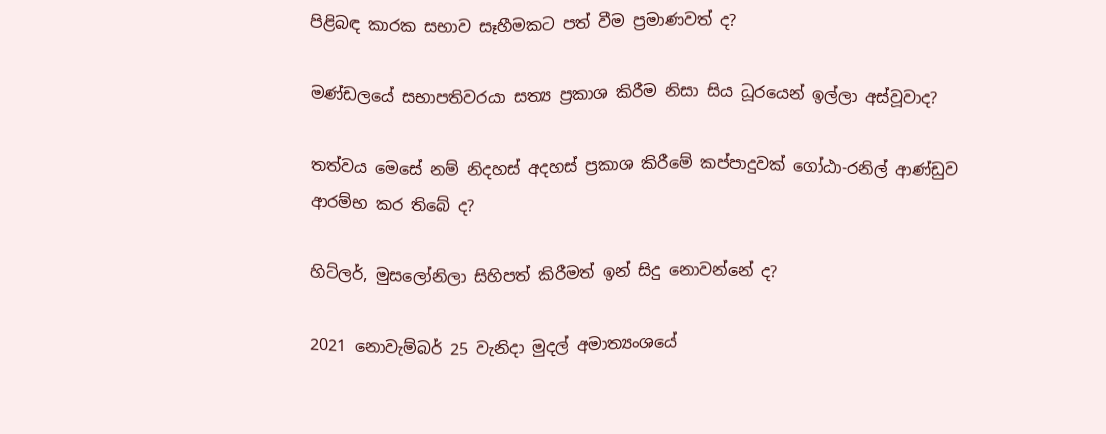පිළිබඳ කාරක සභාව සෑහීමකට පත් වීම ප්‍රමාණවත් ද?

මණ්ඩලයේ සභාපතිවරයා සත්‍ය ප්‍රකාශ කිරීම නිසා සිය ධූරයෙන් ඉල්ලා අස්වූවාද?

තත්වය මෙසේ නම් නිදහස් අදහස් ප්‍රකාශ කිරීමේ කප්පාදුවක් ගෝඨා-රනිල් ආණ්ඩුව ආරම්භ කර තිබේ ද?

හිට්ලර්, මුසලෝනිලා සිහිපත් කිරීමත් ඉන් සිදු නොවන්නේ ද?

2021 නොවැම්බර් 25 වැනිදා මුදල් අමාත්‍යංශයේ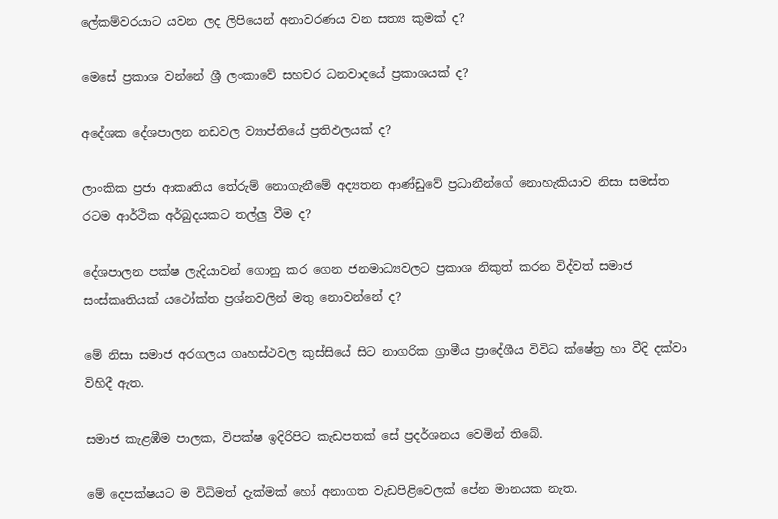ලේකම්වරයාට යවන ලද ලිපියෙන් අනාවරණය වන සත්‍ය කුමක් ද?

මෙසේ ප්‍රකාශ වන්නේ ශ්‍රී ලංකාවේ සහචර ධනවාදයේ ප්‍රකාශයක් ද?

අදේශක දේශපාලන නඩවල ව්‍යාප්තියේ ප්‍රතිඵලයක් ද?

ලාංකික ප්‍රජා ආකෘතිය තේරුම් නොගැනීමේ අද්‍යතන ආණ්ඩුවේ ප්‍රධානීන්ගේ නොහැකියාව නිසා සමස්ත  රටම ආර්ථික අර්බුදයකට තල්ලු වීම ද?

දේශපාලන පක්ෂ ලැදියාවන් ගොනු කර ගෙන ජනමාධ්‍යවලට ප්‍රකාශ නිකුත් කරන විද්වත් සමාජ සංස්කෘතියක් යථෝක්ත ප්‍රශ්නවලින් මතු නොවන්නේ ද?

මේ නිසා සමාජ අරගලය ගෘහස්ථවල කුස්සියේ සිට නාගරික ග්‍රාමීය ප්‍රාදේශීය විවිධ ක්ෂේත්‍ර හා වීදි දක්වා විහිදී ඇත.

සමාජ කැළඹීම පාලක, විපක්ෂ ඉදිරිපිට කැඩපතක් සේ ප්‍රදර්ශනය වෙමින් තිබේ.

මේ දෙපක්ෂයට ම විධිමත් දැක්මක් හෝ අනාගත වැඩපිළිවෙලක් පේන මානයක නැත.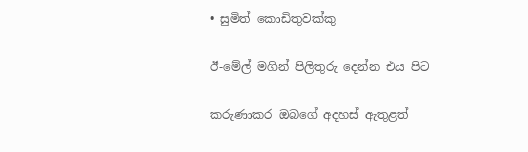• සුමිත් කොඩිතුවක්කු

ඊ-මේල් මගින් පිලිතුරු දෙන්න එය පිට

කරුණාකර ඔබගේ අදහස් ඇතුළත්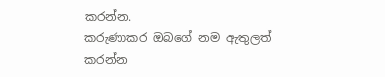කරන්න.
කරුණාකර ඔබගේ නම ඇතුලත් කරන්න